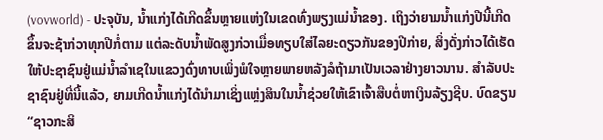(vovworld) - ປະຈຸບັນ, ນ້ຳແກ່ງໄດ້ເກີດຂຶ້ນຫຼາຍແຫ່ງໃນເຂດທົ່ງພຽງແມ່ນ້ຳຂອງ. ເຖິງວ່າຍາມນ້ຳແກ່ງປີນີ້ເກີດຂຶ້ນຈະຊ້າກ່ວາທຸກປີກໍ່ຕາມ ແຕ່ລະດັບນ້ຳພັດສູງກ່ວາເມື່ອທຽບໃສ່ໄລຍະດຽວກັນຂອງປີກ່າຍ, ສິ່ງດັ່ງກ່າວໄດ້ເຮັດໃຫ້ປະຊາຊົນຢູ່ແມ່ນ້ຳລຳເຊໃນແຂວງດົ່ງທາບເພິ່ງພໍໃຈຫຼາຍພາຍຫລັງລໍຖ້າມາເປັນເວລາຢ່າງຍາວນານ. ສຳລັບປະຊາຊົນຢູ່ທີ່ນີ້ແລ້ວ, ຍາມເກີດນ້ຳແກ່ງໄດ້ນຳມາເຊິ່ງແຫຼ່ງສິນໃນນ້ຳຊ່ວຍໃຫ້ເຂົາເຈົ້າສືບຕໍ່ຫາເງິນລ້ຽງຊີບ. ບົດຂຽນ “ຊາວກະສິ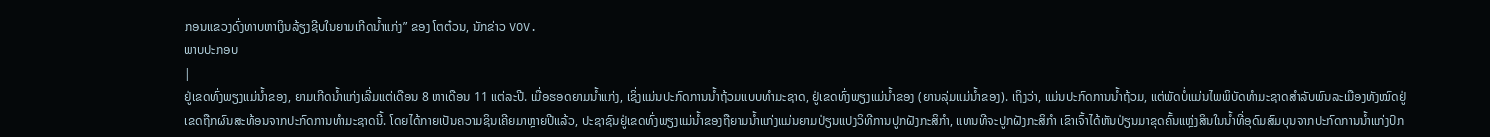ກອນແຂວງດົ່ງທາບຫາເງິນລ້ຽງຊີບໃນຍາມເກີດນ້ຳແກ່ງ” ຂອງ ໂຕຕ໋ວນ, ນັກຂ່າວ VOV.
ພາບປະກອບ
|
ຢູ່ເຂດທົ່ງພຽງແມ່ນ້ຳຂອງ, ຍາມເກີດນ້ຳແກ່ງເລີ່ມແຕ່ເດືອນ 8 ຫາເດືອນ 11 ແຕ່ລະປີ. ເມື່ອຮອດຍາມນ້ຳແກ່ງ, ເຊິ່ງແມ່ນປະກົດການນ້ຳຖ້ວມແບບທຳມະຊາດ, ຢູ່ເຂດທົ່ງພຽງແມ່ນ້ຳຂອງ (ຍານລຸ່ມແມ່ນ້ຳຂອງ). ເຖິງວ່າ, ແມ່ນປະກົດການນ້ຳຖ້ວມ, ແຕ່ພັດບໍ່ແມ່ນໄພພິບັດທຳມະຊາດສຳລັບພົນລະເມືອງທັງໝົດຢູ່ເຂດຖືກຜົນສະທ້ອນຈາກປະກົດການທຳມະຊາດນີ້. ໂດຍໄດ້ກາຍເປັນຄວາມຊິນເຄີຍມາຫຼາຍປີແລ້ວ, ປະຊາຊົນຢູ່ເຂດທົ່ງພຽງແມ່ນ້ຳຂອງຖືຍາມນ້ຳແກ່ງແມ່ນຍາມປ່ຽນແປງວິທີການປູກຝັງກະສິກຳ, ແທນທີຈະປູກຝັງກະສິກຳ ເຂົາເຈົ້າໄດ້ຫັນປ່ຽນມາຂຸດຄົ້ນແຫຼ່ງສິນໃນນ້ຳທີ່ອຸດົມສົມບຸນຈາກປະກົດການນ້ຳແກ່ງປົກ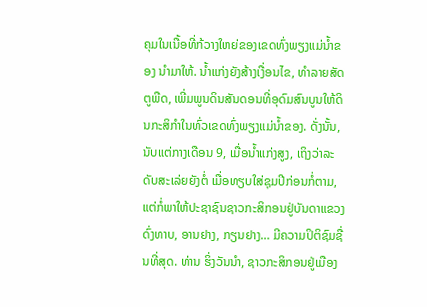ຄຸມໃນເນື້ອທີ່ກ້ວາງໃຫຍ່ຂອງເຂດທົ່ງພຽງແມ່ນ້ຳຂອງ ນຳມາໃຫ້. ນ້ຳແກ່ງຍັງສ້າງເງື່ອນໄຂ, ທຳລາຍສັດຕູພືດ, ເພີ່ມພູນດິນສັນດອນທີ່ອຸດົມສົນບູນໃຫ້ດິນກະສິກຳໃນທົ່ວເຂດທົ່ງພຽງແມ່ນ້ຳຂອງ. ດັ່ງນັ້ນ, ນັບແຕ່ກາງເດືອນ 9, ເມື່ອນ້ຳແກ່ງສູງ, ເຖິງວ່າລະດັບສະເລ່ຍຍັງຕໍ່ ເມື່ອທຽບໃສ່ຊຸມປີກ່ອນກໍ່ຕາມ, ແຕ່ກໍ່ພາໃຫ້ປະຊາຊົນຊາວກະສິກອນຢູ່ບັນດາແຂວງ ດົ່ງທາບ, ອານຢາງ, ກຽນຢາງ… ມີຄວາມປິຕິຊົມຊື່ນທີ່ສຸດ. ທ່ານ ຮິ່ງວັນນຳ, ຊາວກະສິກອນຢູ່ເມືອງ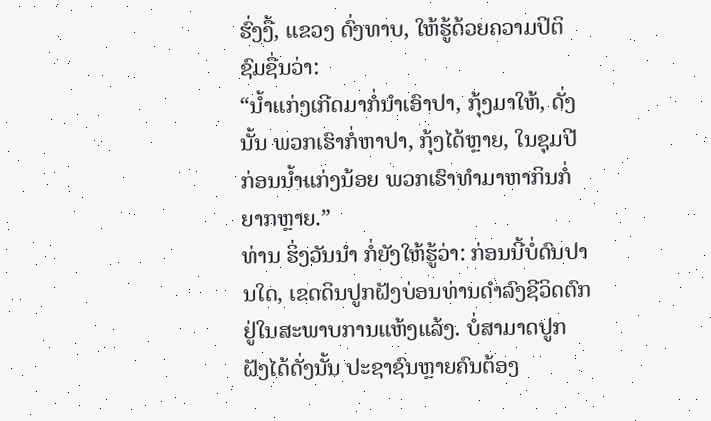ຮົ່ງງື້, ແຂວງ ດົ່ງທາບ, ໃຫ້ຮູ້ດ້ວຍຄວາມປິຕິຊົມຊື່ນວ່າ:
“ນ້ຳແກ່ງເກີດມາກໍ່ນຳເອົາປາ, ກຸ້ງມາໃຫ້, ດັ່ງນັ້ນ ພວກເຮົາກໍ່ຫາປາ, ກຸ້ງໄດ້ຫຼາຍ, ໃນຊຸມປີກ່ອນນ້ຳແກ່ງນ້ອຍ ພວກເຮົາທຳມາຫາກິນກໍ່ຍາກຫຼາຍ.”
ທ່ານ ຮິ່ງວັນນຳ ກໍ່ຍັງໃຫ້ຮູ້ວ່າ: ກ່ອນນີ້ບໍ່ດົນປານໃດ, ເຂດດິນປູກຝັງບ່ອນທ່ານດຳລົງຊີວິດຕົກຢູ່ໃນສະພາບການແຫ້ງແລ້ງ. ບໍ່ສາມາດປູກຝັງໄດ້ດັ່ງນັ້ນ ປະຊາຊົນຫຼາຍຄົນຕ້ອງ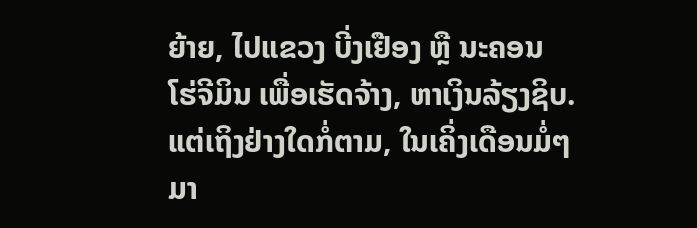ຍ້າຍ, ໄປແຂວງ ບີ່ງເຢືອງ ຫຼື ນະຄອນ ໂຮ່ຈີມິນ ເພື່ອເຮັດຈ້າງ, ຫາເງິນລ້ຽງຊິບ. ແຕ່ເຖິງຢ່າງໃດກໍ່ຕາມ, ໃນເຄິ່ງເດືອນມໍ່ໆມາ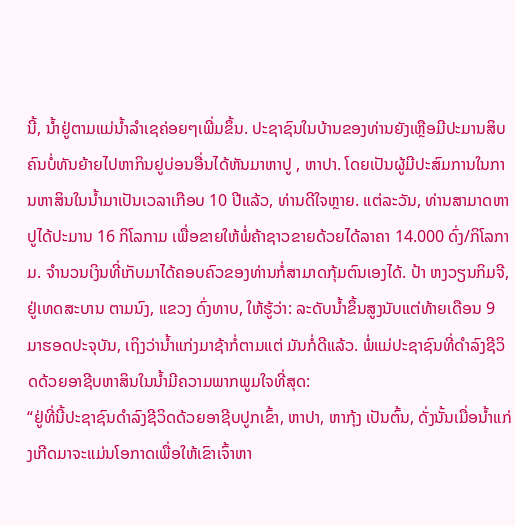ນີ້, ນ້ຳຢູ່ຕາມແມ່ນ້ຳລຳເຊຄ່ອຍໆເພີ່ມຂຶ້ນ. ປະຊາຊົນໃນບ້ານຂອງທ່ານຍັງເຫຼືອມີປະມານສິບຄົນບໍ່ທັນຍ້າຍໄປຫາກິນຢູບ່ອນອື່ນໄດ້ຫັນມາຫາປູ , ຫາປາ. ໂດຍເປັນຜູ້ມີປະສົມການໃນການຫາສິນໃນນ້ຳມາເປັນເວລາເກືອບ 10 ປີແລ້ວ, ທ່ານດີໃຈຫຼາຍ. ແຕ່ລະວັນ, ທ່ານສາມາດຫາປູໄດ້ປະມານ 16 ກິໂລກາມ ເພື່ອຂາຍໃຫ້ພໍ່ຄ້າຊາວຂາຍດ້ວຍໄດ້ລາຄາ 14.000 ດົ່ງ/ກິໂລກາມ. ຈຳນວນເງິນທີ່ເກັບມາໄດ້ຄອບຄົວຂອງທ່ານກໍ່ສາມາດກຸ້ມຕົນເອງໄດ້. ປ້າ ຫງວຽນກິມຈີ, ຢູ່ເທດສະບານ ຕາມນົງ, ແຂວງ ດົ່ງທາບ, ໃຫ້ຮູ້ວ່າ: ລະດັບນ້ຳຂຶ້ນສູງນັບແຕ່ທ້າຍເດືອນ 9 ມາຮອດປະຈຸບັນ, ເຖິງວ່ານ້ຳແກ່ງມາຊ້າກໍ່ຕາມແຕ່ ມັນກໍ່ດີແລ້ວ. ພໍ່ແມ່ປະຊາຊົນທີ່ດຳລົງຊີວິດດ້ວຍອາຊີບຫາສິນໃນນ້ຳມີຄວາມພາກພູມໃຈທີ່ສຸດ:
“ຢູ່ທີ່ນີ້ປະຊາຊົນດຳລົງຊີວິດດ້ວຍອາຊີບປູກເຂົ້າ, ຫາປາ, ຫາກຸ້ງ ເປັນຕົ້ນ, ດັ່ງນັ້ນເມື່ອນ້ຳແກ່ງເກີດມາຈະແມ່ນໂອກາດເພື່ອໃຫ້ເຂົາເຈົ້າຫາ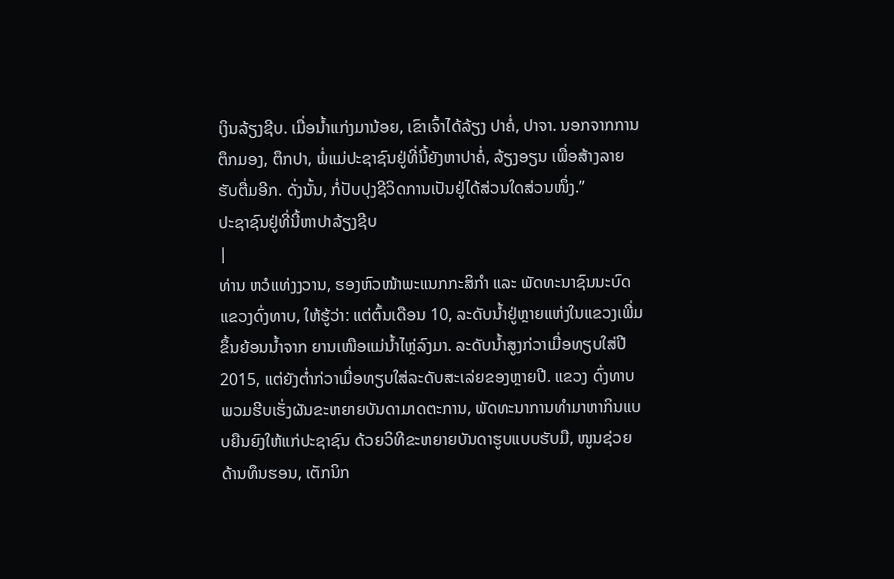ເງິນລ້ຽງຊີບ. ເມື່ອນ້ຳແກ່ງມານ້ອຍ, ເຂົາເຈົ້າໄດ້ລ້ຽງ ປາຄໍ່, ປາຈາ. ນອກຈາກການຕຶກມອງ, ຕຶກປາ, ພໍ່ແມ່ປະຊາຊົນຢູ່ທີ່ນີ້ຍັງຫາປາຄໍ່, ລ້ຽງອຽນ ເພື່ອສ້າງລາຍຮັບຕື່ມອີກ. ດັ່ງນັ້ນ, ກໍ່ປັບປຸງຊີວິດການເປັນຢູ່ໄດ້ສ່ວນໃດສ່ວນໜຶ່ງ.”
ປະຊາຊົນຢູ່ທີ່ນີ້ຫາປາລ້ຽງຊີບ
|
ທ່ານ ຫວໍແທ່ງງວານ, ຮອງຫົວໜ້າພະແນກກະສິກຳ ແລະ ພັດທະນາຊົນນະບົດແຂວງດົ່ງທາບ, ໃຫ້ຮູ້ວ່າ: ແຕ່ຕົ້ນເດືອນ 10, ລະດັບນ້ຳຢູ່ຫຼາຍແຫ່ງໃນແຂວງເພີ່ມຂຶ້ນຍ້ອນນ້ຳຈາກ ຍານເໜືອແມ່ນ້ຳໄຫຼ່ລົງມາ. ລະດັບນ້ຳສູງກ່ວາເມື່ອທຽບໃສ່ປີ 2015, ແຕ່ຍັງຕ່ຳກ່ວາເມື່ອທຽບໃສ່ລະດັບສະເລ່ຍຂອງຫຼາຍປີ. ແຂວງ ດົ່ງທາບພວມຮີບເຮັ່ງຜັນຂະຫຍາຍບັນດາມາດຕະການ, ພັດທະນາການທຳມາຫາກິນແບບຍືນຍົງໃຫ້ແກ່ປະຊາຊົນ ດ້ວຍວິທີຂະຫຍາຍບັນດາຮູບແບບຮັບມື, ໜູນຊ່ວຍດ້ານທຶນຮອນ, ເຕັກນິກ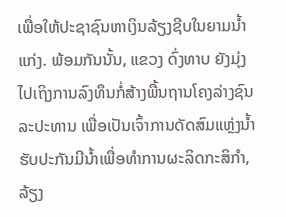ເພື່ອໃຫ້ປະຊາຊົນຫາເງິນລ້ຽງຊີບໃນຍາມນ້ຳແກ່ງ. ພ້ອມກັນນັ້ນ, ແຂວງ ດົ່ງທາບ ຍັງມຸ່ງໄປເຖິງການລົງທຶນກໍ່ສ້າງພື້ນຖານໂຄງລ່າງຊົນລະປະທານ ເພື່ອເປັນເຈົ້າການດັດສົມແຫຼ່ງນ້ຳຮັບປະກັນມີນ້ຳເພື່ອທຳການຜະລິດກະສິກຳ, ລ້ຽງ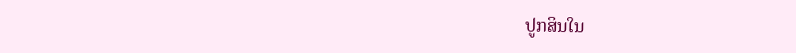ປູກສິນໃນ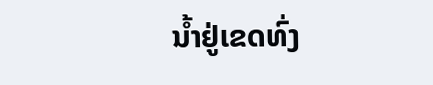ນ້ຳຢູ່ເຂດທົ່ງ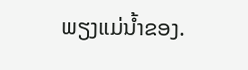ພຽງແມ່ນ້ຳຂອງ.